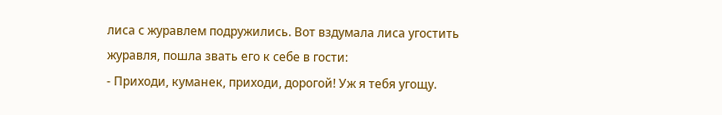лиса с журавлем подружились. Вот вздумала лиса угостить журавля, пошла звать его к себе в гости:
- Приходи, куманек, приходи, дорогой! Уж я тебя угощу.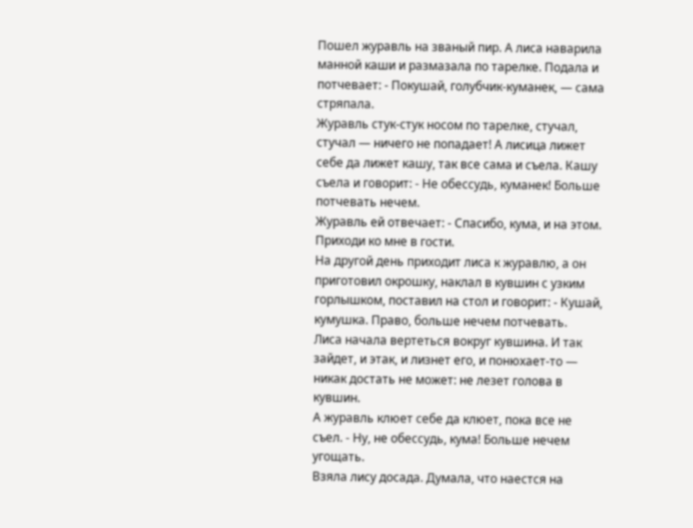Пошел журавль на званый пир. А лиса наварила манной каши и размазала по тарелке. Подала и потчевает: - Покушай, голубчик-куманек, — сама стряпала.
Журавль стук-стук носом по тарелке, стучал, стучал — ничего не попадает! А лисица лижет себе да лижет кашу, так все сама и съела. Кашу съела и говорит: - Не обессудь, куманек! Больше потчевать нечем.
Журавль ей отвечает: - Спасибо, кума, и на этом. Приходи ко мне в гости.
На другой день приходит лиса к журавлю, а он приготовил окрошку, наклал в кувшин с узким горлышком, поставил на стол и говорит: - Кушай, кумушка. Право, больше нечем потчевать.
Лиса начала вертеться вокруг кувшина. И так зайдет, и этак, и лизнет его, и понюхает-то — никак достать не может: не лезет голова в кувшин.
А журавль клюет себе да клюет, пока все не съел. - Ну, не обессудь, кума! Больше нечем угощать.
Взяла лису досада. Думала, что наестся на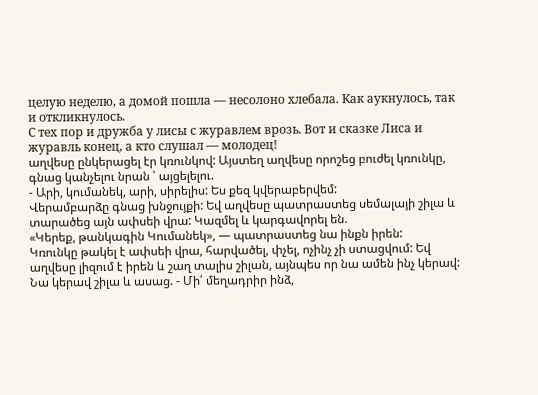целую неделю, а домой пошла — несолоно хлебала. Как аукнулось, так и откликнулось.
С тех пор и дружба у лисы с журавлем врозь. Вот и сказке Лиса и журавль конец, а кто слушал — молодец!
աղվեսը ընկերացել էր կռունկով: Այստեղ աղվեսը որոշեց բուժել կռունկը, գնաց կանչելու նրան ՝ այցելելու.
- Արի, կումանեկ, արի, սիրելիս: Ես քեզ կվերաբերվեմ:
Վերամբարձը գնաց խնջույքի: Եվ աղվեսը պատրաստեց սեմալայի շիլա և տարածեց այն ափսեի վրա: Կազմել և կարգավորել են.
«Կերեք, թանկագին Կումանեկ», — պատրաստեց նա ինքն իրեն:
Կռունկը թակել է ափսեի վրա, հարվածել, փչել, ոչինչ չի ստացվում: Եվ աղվեսը լիզում է իրեն և շաղ տալիս շիլան, այնպես որ նա ամեն ինչ կերավ: Նա կերավ շիլա և ասաց. - Մի՛ մեղադրիր ինձ,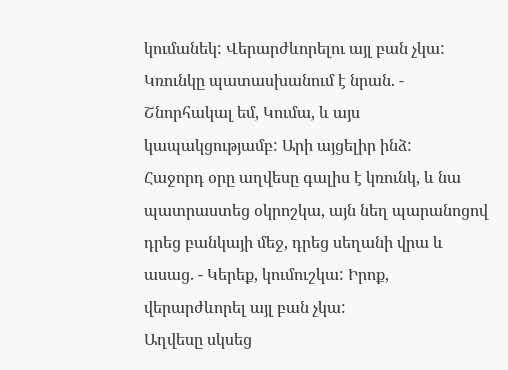կումանեկ: Վերարժևորելու այլ բան չկա:
Կռունկը պատասխանում է նրան. - Շնորհակալ եմ, Կումա, և այս կապակցությամբ: Արի այցելիր ինձ:
Հաջորդ օրը աղվեսը գալիս է կռունկ, և նա պատրաստեց օկրոշկա, այն նեղ պարանոցով դրեց բանկայի մեջ, դրեց սեղանի վրա և ասաց. - Կերեք, կումուշկա: Իրոք, վերարժևորել այլ բան չկա:
Աղվեսը սկսեց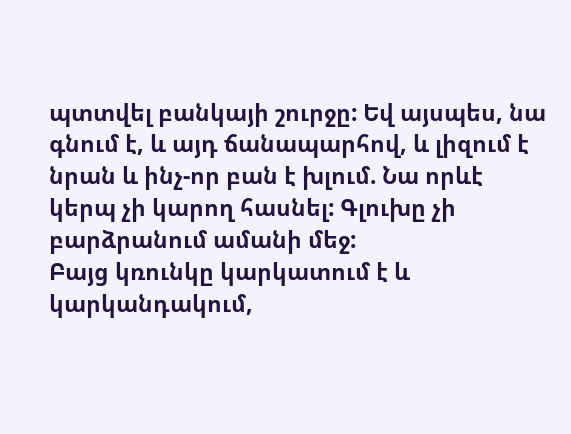պտտվել բանկայի շուրջը: Եվ այսպես, նա գնում է, և այդ ճանապարհով, և լիզում է նրան և ինչ-որ բան է խլում. Նա որևէ կերպ չի կարող հասնել: Գլուխը չի բարձրանում ամանի մեջ:
Բայց կռունկը կարկատում է և կարկանդակում,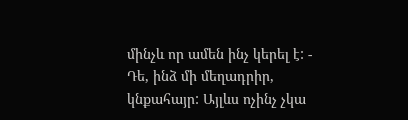մինչև որ ամեն ինչ կերել է: - Դե, ինձ մի մեղադրիր, կնքահայր: Այլևս ոչինչ չկա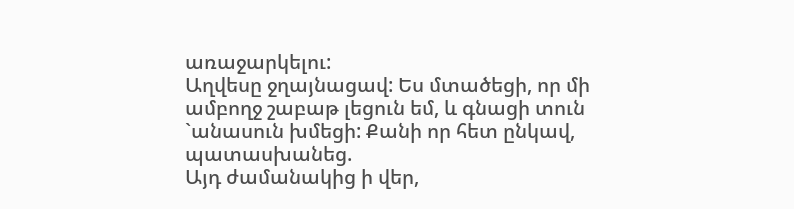առաջարկելու:
Աղվեսը ջղայնացավ: Ես մտածեցի, որ մի ամբողջ շաբաթ լեցուն եմ, և գնացի տուն `անասուն խմեցի: Քանի որ հետ ընկավ, պատասխանեց.
Այդ ժամանակից ի վեր,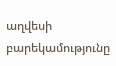աղվեսի բարեկամությունը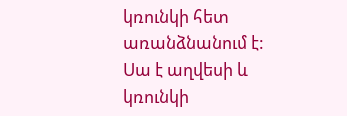կռունկի հետ առանձնանում է: Սա է աղվեսի և կռունկի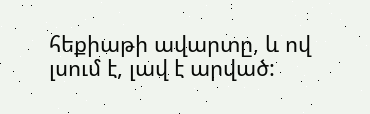հեքիաթի ավարտը, և ով լսում է, լավ է արված: